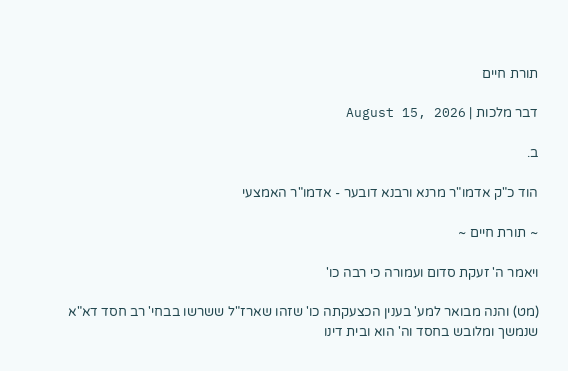תורת חיים

דבר מלכות | August 15, 2026

ב.

הוד כ"ק אדמו"ר מרנא ורבנא דובער - אדמו"ר האמצעי

~ תורת חיים ~

ויאמר ה' זעקת סדום ועמורה כי רבה כו'

(מט) והנה מבואר למע' בענין הכצעקתה כו' שזהו שארז"ל ששרשו בבחי' רב חסד דא"א שנמשך ומלובש בחסד וה' הוא ובית דינו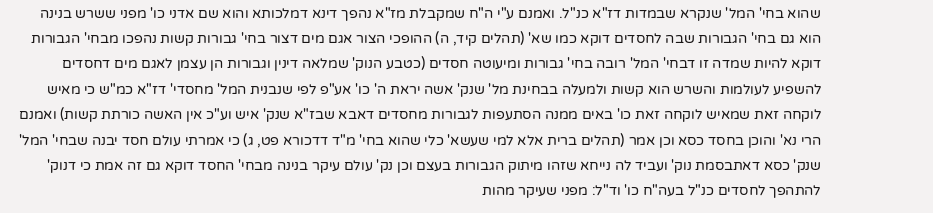שהוא בחי' המל' שנקרא שבמדות דז"א כנ"ל. ואמנם ע"י ה"ח שמקבלת מז"א נהפך דינא דמלכותא והוא שם אדני כו' מפני ששרש בנינה הוא גם בחי' הגבורות שבה לחסדים דוקא כמו שא' (תהלים קיד, ה) ההופכי הצור אגם מים דצור בחי' גבורות קשות נהפכו מבחי' הגבורות דוקא להיות שמדה זו דבחי' המל' רובה בחי' גבורות ומיעוטה חסדים (כטבע הנוק' שמלאה דינין וגבורות הן עצמן לאגם מים דחסדים להשפיע לעולמות והשרש הוא קשות ולמעלה בבחינת מל' שנק' אשה יראת ה' כו' אע"פ לפי שנבנית המל' מחסדי' דז"א כמ"ש כי מאיש לוקחה זאת שמאיש לוקחה זאת כו' באים ממנה הסתעפות לגבורות מחסדים דאבא שבז"א שנק' איש וע"כ אין האשה כורתת קשות) ואמנם הרי נא' והוכן בחסד כסא וכן אמר (תהלים ברית אלא למי שעשא' כלי שהוא בחי' מ"ד דדכורא פט, ג) כי אמרתי עולם חסד יבנה שבחי' המל' שנק' כסא דאתבסמת נוק' ועביד לה נייחא שזהו מיתוק הגבורות בעצם וכן נק' עולם עיקר בנינה מבחי' החסד דוקא גם זה אמת כי דנוק' להתהפך לחסדים כנ"ל בעה"ח כו' וד"ל: מפני שעיקר מהות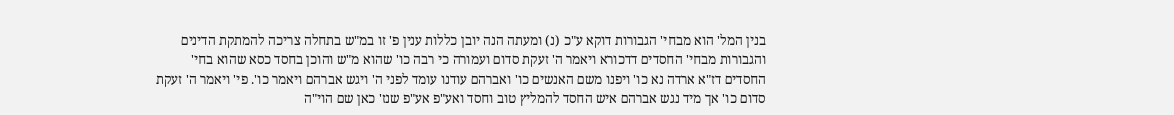בנין המל' הוא מבחי' הגבורות דוקא ע"כ (נ) ומעתה הנה יובן כללות ענין פ' זו במ"ש בתחלה צריכה להמתקת הדינים והגבורות מבחי' החסדים דדכורא ויאמר ה' זעקת סדום ועמורה כי רבה כו' שהוא מ"ש והוכן בחסד כסא שהוא בחי' החסדים דז"א ארדה נא כו' ויפנו משם האנשים כו' ואברהם עודנו עומד לפני ה' ויגש אברהם ויאמר כו'. פי' ויאמר ה' זעקת סדום כו' אך מיד נגש אברהם איש החסד להמליץ טוב וחסד ואע"פ אע"פ שנז' כאן שם הוי"ה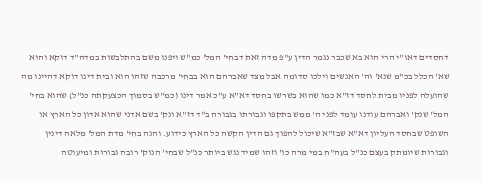דחסדים דאו"י הרי הוא בא שכבר נגמר הדין ע"פ מדה זאת דבחי' המל' כמ"ש ויפנו משם בהתלבשות במדה"ד דוקא והוא שא' הכלל בכ"מ שנא' וה' האנשים וילכו סדומה אבל מצד שאברהם הוא בבחי' מרכבה שזהו הוא ובית דינו דוקא דהיינו מה שהועלה לפניו מבית לחסד דז"א כמו שהוא בשרשו בחסד דא"א ע"כ אמר דינו (כמ"ש בסמוך הכצעקתה כנ"ל) שהוא בחי' המל' שנק' ואברהם עודנו עומד לפני ה' ממש בתקפו וגבורתו בגבורה ב"ד דז"א ונק' בשם אדני שהוא אדון כל הארץ או השופט שבחסד העליון דא"א שבז"א שיכול להפוך גם הדין הקשה כל הארץ כידוע. והנה בחי' מדת המל' מלאה דינין וגבורות שיומתק בעצם כנ"ל בעה"ח במי מרה כו' וזהו שמיד נגש ביותר כנ"ל שבחי' הנוק' רובה גבורות ומיעוטה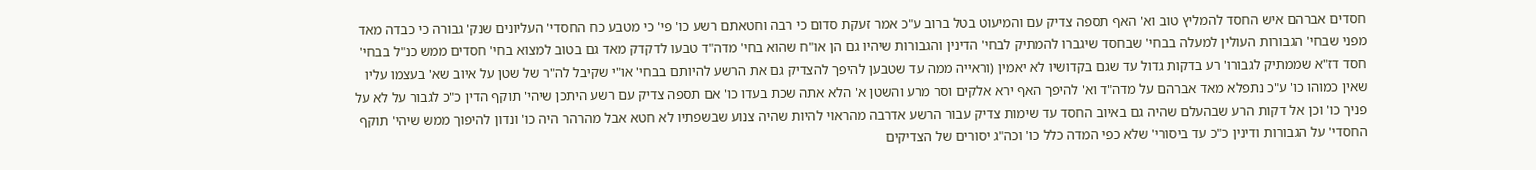חסדים אברהם איש החסד להמליץ טוב וא' האף תספה צדיק עם והמיעוט בטל ברוב ע"כ אמר זעקת סדום כי רבה וחטאתם רשע כו' פי' כי מטבע כח החסדי' העליונים שנק' גבורה כי כבדה מאד מפני שבחי' הגבורות העולין למעלה בבחי' שבחסד שיגברו להמתיק לבחי' הדינין והגבורות שיהיו גם הן או"ח שהוא בחי' מדה"ד טבעו לדקדק מאד גם בטוב למצוא בחי' חסדים ממש כנ"ל בבחי' חסד דז"א שממתיק לגבורו' רע בדקות גדול עד שגם בקדושיו לא יאמין (וראייה ממה עד שטבען להיפך להצדיק גם את הרשע להיותם בבחי' או"י שקיבל לה"ר של שטן על איוב שא' בעצמו עליו שאין כמוהו כו' ע"כ נתפלא מאד אברהם על מדה"ד וא' להיפך האף ירא אלקים וסר מרע והשטן א' הלא אתה שכת בעדו כו' אם תספה צדיק עם רשע היתכן שיהי' תוקף הדין כ"כ לגבור על לא על פניך כו' וכן אל דקות הרע שבהעלם שהיה גם באיוב החסד עד שימות צדיק עבור הרשע אדרבה מהראוי להיות שהיה צנוע שבשפתיו לא חטא אבל מהרהר היה כו' ונדון להיפוך ממש שיהי' תוקף החסדי' על הגבורות ודינין כ"כ עד ביסורי' שלא כפי המדה כלל כו' וכה"ג יסורים של הצדיקים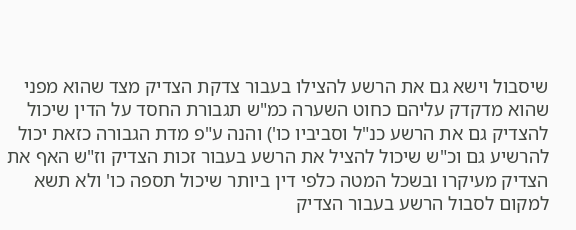שיסבול וישא גם את הרשע להצילו בעבור צדקת הצדיק מצד שהוא מפני שהוא מדקדק עליהם כחוט השערה כמ"ש תגבורת החסד על הדין שיכול להצדיק גם את הרשע כנ"ל וסביביו כו') והנה ע"פ מדת הגבורה כזאת יכול להרשיע גם וכ"ש שיכול להציל את הרשע בעבור זכות הצדיק וז"ש האף את הצדיק מעיקרו ובשכל המטה כלפי דין ביותר שיכול תספה כו' ולא תשא למקום לסבול הרשע בעבור הצדיק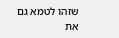שזהו לטמא גם את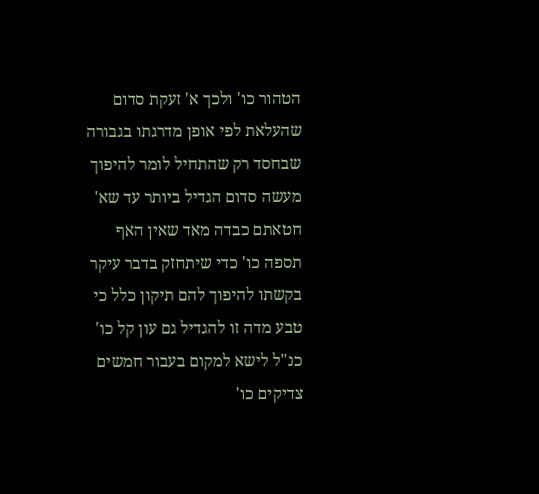הטהור כו' ולכך א' זעקת סדום שהעלאת לפי אופן מדרגתו בגבורה שבחסד רק שהתחיל לומר להיפוך מעשה סדום הגדיל ביותר עד שא' חטאתם כבדה מאד שאין האף תספה כו' כדי שיתחזק בדבר עיקר בקשתו להיפוך להם תיקון כלל כי טבע מדה זו להגדיל גם עון קל כו' כנ"ל לישא למקום בעבור חמשים צדיקים כו'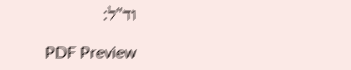וד"ל:

PDF Preview